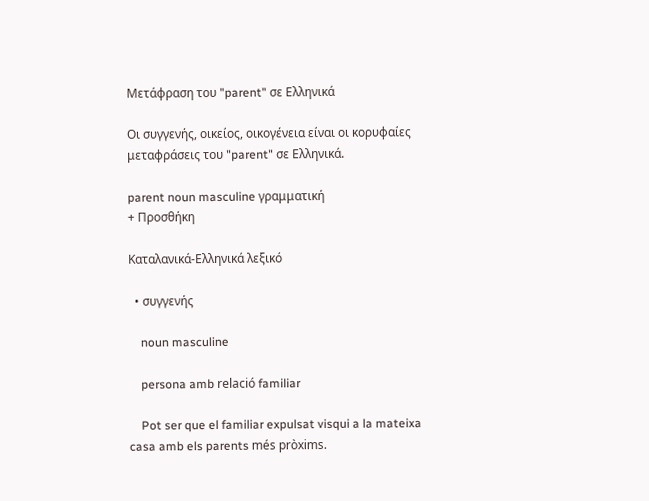Μετάφραση του "parent" σε Ελληνικά

Οι συγγενής, οικείος, οικογένεια είναι οι κορυφαίες μεταφράσεις του "parent" σε Ελληνικά.

parent noun masculine γραμματική
+ Προσθήκη

Καταλανικά-Ελληνικά λεξικό

  • συγγενής

    noun masculine

    persona amb relació familiar

    Pot ser que el familiar expulsat visqui a la mateixa casa amb els parents més pròxims.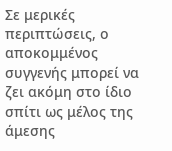Σε μερικές περιπτώσεις, ο αποκομμένος συγγενής μπορεί να ζει ακόμη στο ίδιο σπίτι ως μέλος της άμεσης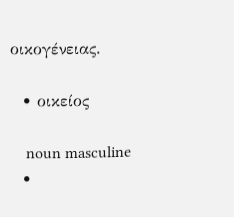οικογένειας.

  • οικείος

    noun masculine
  •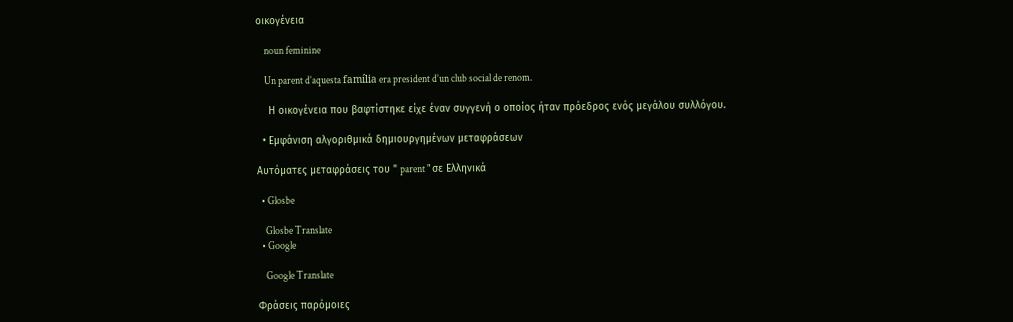οικογένεια

    noun feminine

    Un parent d’aquesta família era president d’un club social de renom.

    Η οικογένεια που βαφτίστηκε είχε έναν συγγενή ο οποίος ήταν πρόεδρος ενός μεγάλου συλλόγου.

  • Εμφάνιση αλγοριθμικά δημιουργημένων μεταφράσεων

Αυτόματες μεταφράσεις του " parent " σε Ελληνικά

  • Glosbe

    Glosbe Translate
  • Google

    Google Translate

Φράσεις παρόμοιες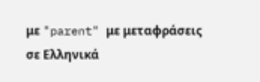με "parent" με μεταφράσεις σε Ελληνικά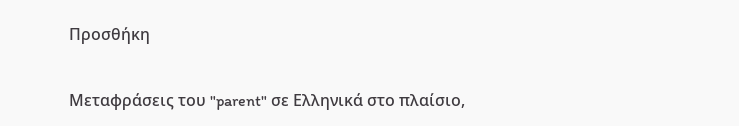Προσθήκη

Μεταφράσεις του "parent" σε Ελληνικά στο πλαίσιο,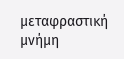μεταφραστική μνήμη